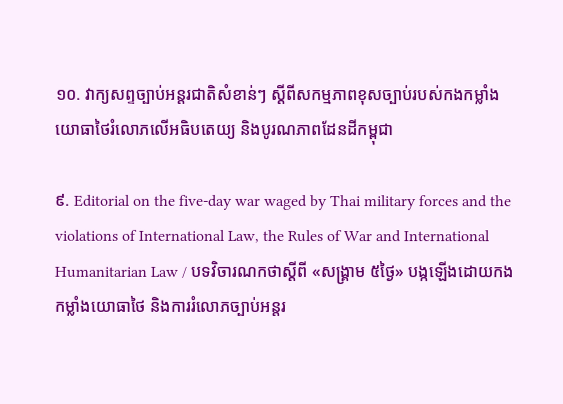១០. វាក្យសព្ទច្បាប់អន្តរជាតិសំខាន់ៗ ស្ដីពីសកម្មភាពខុសច្បាប់របស់កងកម្លាំងយោធាថៃរំលោភលើអធិបតេយ្យ និងបូរណភាពដែនដីកម្ពុជា

៩. Editorial on the five-day war waged by Thai military forces and the violations of International Law, the Rules of War and International Humanitarian Law / បទវិចារណកថាស្ដីពី «សង្គ្រាម ៥ថ្ងៃ» បង្កឡើងដោយកងកម្លាំងយោធាថៃ និងការរំលោភច្បាប់អន្តរ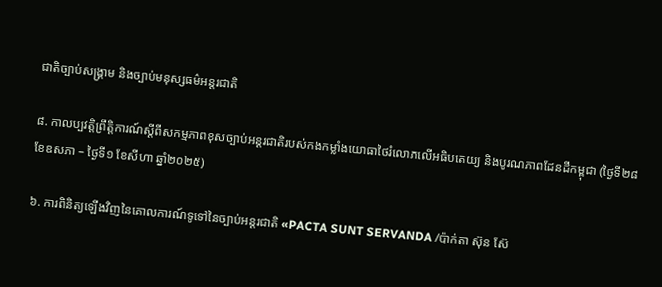ជាតិច្បាប់សង្គ្រាម និងច្បាប់មនុស្សធម៌អន្តរជាតិ

៨. កាលប្បវត្តិព្រឹត្តិការណ៍ស្ដីពីសកម្មភាពខុសច្បាប់អន្តរជាតិរបស់កងកម្លាំងយោធាថៃរំលោភលើអធិបតេយ្យ និងបូរណភាពដែនដីកម្ពុជា (ថ្ងៃទី២៨ ខែឧសភា – ថ្ងៃទី១ ខែសីហា ឆ្នាំ២០២៥)

៦. ការពិនិត្យឡើងវិញនៃគោលការណ៍ទូទៅនៃច្បាប់អន្តរជាតិ «PACTA SUNT SERVANDA /ប៉ាក់តា ស៊ុន ស៊ែ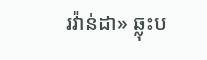រវ៉ាន់ដា» ឆ្លុះប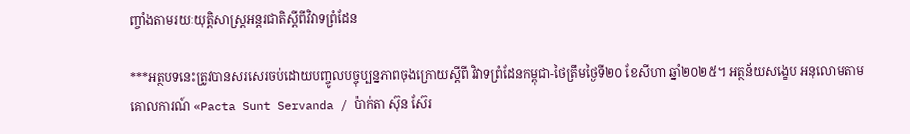ញ្ចាំងតាមរយៈយុត្តិសាស្រ្តអន្តរជាតិស្តីពីវិវាទព្រំដែន

***អត្ថបទនេះត្រូវបានសរសេរចប់ដោយបញ្ចូលបច្ចុប្បន្នភាពចុងក្រោយស្តីពី វិវាទព្រំដែនកម្ពុជា-ថៃត្រឹមថ្ងៃទី២០ ខែសីហា ឆ្នាំ២០២៥។ អត្ថន័យសង្ខេប អនុលោមតាមគោលការណ៍ «Pacta Sunt Servanda / ប៉ាក់តា ស៊ុន ស៊ែរ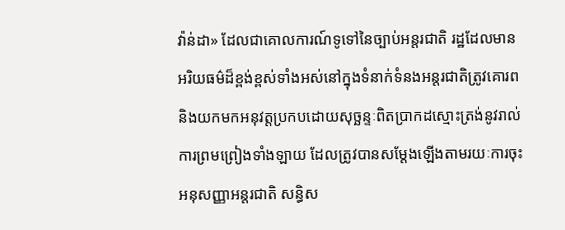វ៉ាន់ដា» ដែលជាគោលការណ៍ទូទៅនៃច្បាប់អន្តរជាតិ រដ្ឋដែលមានអរិយធម៌ដ៏ខ្ពង់ខ្ពស់ទាំងអស់នៅក្នុងទំនាក់ទំនងអន្តរជាតិត្រូវគោរព និងយកមកអនុវត្តប្រកបដោយសុច្ឆន្ទៈពិតប្រាកដស្មោះត្រង់នូវរាល់ការព្រមព្រៀងទាំងឡាយ ដែលត្រូវបានសម្ដែងឡើងតាមរយៈការចុះអនុសញ្ញាអន្តរជាតិ សន្ធិស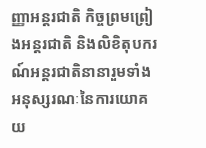ញ្ញាអន្តរជាតិ កិច្ចព្រមព្រៀងអន្តរជាតិ និងលិខិតុបករណ៍អន្តរជាតិនានារួមទាំងអនុស្សរណៈនៃការយោគយ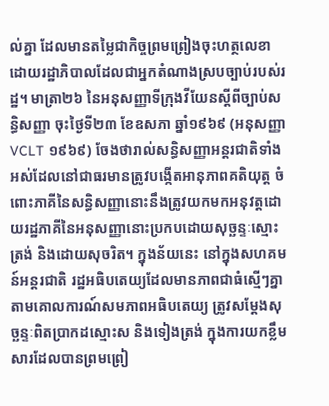ល់គ្នា ដែលមានតម្លៃជាកិច្ចព្រមព្រៀងចុះហត្ថលេខាដោយរដ្ឋាភិបាលដែលជាអ្នកតំណាងស្របច្បាប់របស់រដ្ឋ។ មាត្រា២៦ នៃអនុសញ្ញាទីក្រុងវីយែនស្ដីពីច្បាប់សន្ធិសញ្ញា ចុះថ្ងៃទី២៣ ខែឧសភា ឆ្នាំ១៩៦៩ (អនុសញ្ញា VCLT ១៩៦៩) ចែងថារាល់សន្ធិសញ្ញាអន្តរជាតិទាំងអស់ដែលនៅជាធរមានត្រូវបង្កើតអានុភាពគតិយុត្ត ចំពោះភាគីនៃសន្ធិសញ្ញានោះនឹងត្រូវយកមកអនុវត្តដោយរដ្ឋភាគីនៃអនុសញ្ញានោះប្រកបដោយសុច្ឆន្ទៈស្មោះត្រង់ និងដោយសុចរិត។ ក្នុងន័យនេះ នៅក្នុងសហគមន៍អន្តរជាតិ រដ្ឋអធិបតេយ្យដែលមានភាពជាធំស្មើៗគ្នាតាមគោលការណ៍សមភាពអធិបតេយ្យ ត្រូវសម្ដែងសុច្ឆន្ទៈពិតប្រាកដស្មោះស និងទៀងត្រង់ ក្នុងការយកខ្លឹមសារដែលបានព្រមព្រៀ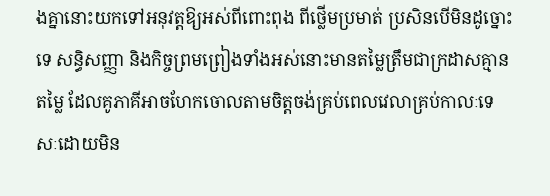ងគ្នានោះយកទៅអនុវត្តឱ្យអស់ពីពោះពុង ពីថ្លើមប្រមាត់ ប្រសិនបើមិនដូច្នោះទេ សន្ធិសញ្ញា និងកិច្ចព្រមព្រៀងទាំងអស់នោះមានតម្លៃត្រឹមជាក្រដាសគ្មានតម្លៃ ដែលគូភាគីអាចហែកចោលតាមចិត្តចង់គ្រប់ពេលវេលាគ្រប់កាលៈទេសៈដោយមិន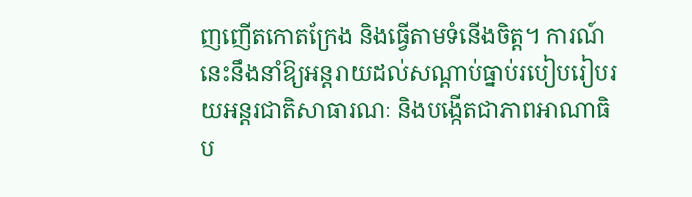ញញើតកោតក្រែង និងធ្វើតាមទំនើងចិត្ត។ ការណ៍នេះនឹងនាំឱ្យអន្តរាយដល់សណ្ដាប់ធ្នាប់របៀបរៀបរយអន្តរជាតិសាធារណៈ និងបង្កើតជាភាពអាណាធិប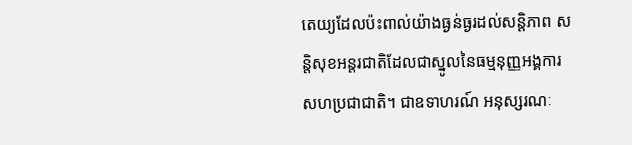តេយ្យដែលប៉ះពាល់យ៉ាងធ្ងន់ធ្ងរដល់សន្តិភាព សន្តិសុខអន្តរជាតិដែលជាស្នូលនៃធម្មនុញ្ញអង្គការសហប្រជាជាតិ។ ជាឧទាហរណ៍ អនុស្សរណៈ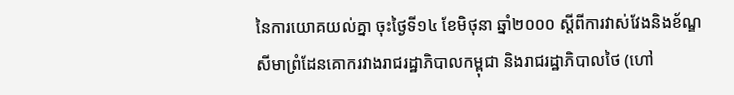នៃការយោគយល់គ្នា ចុះថ្ងៃទី១៤ ខែមិថុនា ឆ្នាំ២០០០ ស្តីពីការវាស់វែងនិងខ័ណ្ឌសីមាព្រំដែនគោករវាងរាជរដ្ឋាភិបាលកម្ពុជា និងរាជរដ្ឋាភិបាលថៃ (ហៅ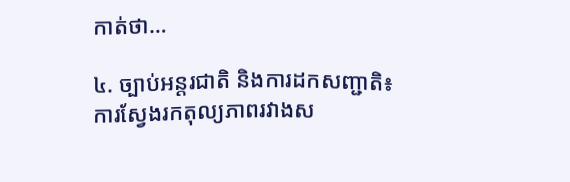កាត់ថា…

៤. ច្បាប់អន្តរជាតិ និងការដកសញ្ជាតិ៖ ការស្វែងរកតុល្យភាពរវាងស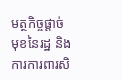មត្ថកិច្ចផ្តាច់មុខនៃរដ្ឋ និងការការពារសិ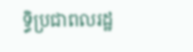ទ្ធិប្រជាពលរដ្ឋ